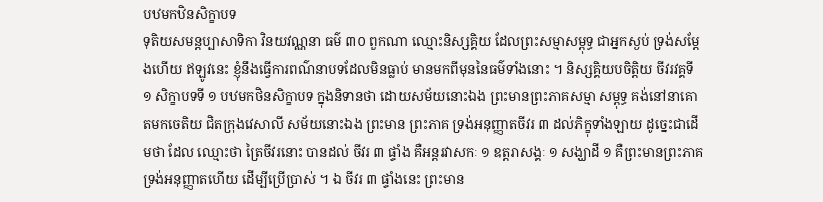បឋមកឋិនសិក្ខាបទ
ទុតិយសមន្តប្បាសាទិកា វិនយវណ្ណនា ធម៌ ៣០ ពួកណា ឈ្មោះនិស្សគ្គិយ ដែលព្រះសម្មាសម្ពុទ្ធ ជាអ្នកស្ងប់ ទ្រង់សម្តែងហើយ ឥឡូវនេះ ខ្ញុំនឹងធ្វើការពណ៌នាបទដែលមិនធ្លាប់ មានមកពីមុននៃធម៌ទាំងនោះ ។ និស្សគ្គិយបចិត្តិយ ចីវរវគ្គទី ១ សិក្ខាបទទី ១ បឋមកថិនសិក្ខាបទ ក្នុងនិទានថា ដោយសម័យនោះឯង ព្រះមានព្រះភាគសម្មា សម្ពុទ្ធ គង់នៅនាគោតមកចេតិយ ជិតក្រុងវេសាលី សម័យនោះឯង ព្រះមាន ព្រះភាគ ទ្រង់អនុញ្ញាតចីវរ ៣ ដល់ភិក្ខុទាំងឡាយ ដូច្នេះជាដើមថា ដែល ឈ្មោះថា ត្រៃចីវរនោះ បានដល់ ចីវរ ៣ ផ្ទាំង គឺអន្តរវាសកៈ ១ ឧត្តរាសង្គៈ ១ សង្ឃាដី ១ គឺព្រះមានព្រះភាគទ្រង់អនុញ្ញាតហើយ ដើម្បីប្រើប្រាស់ ។ ឯ ចីវរ ៣ ផ្ទាំងនេះ ព្រះមាន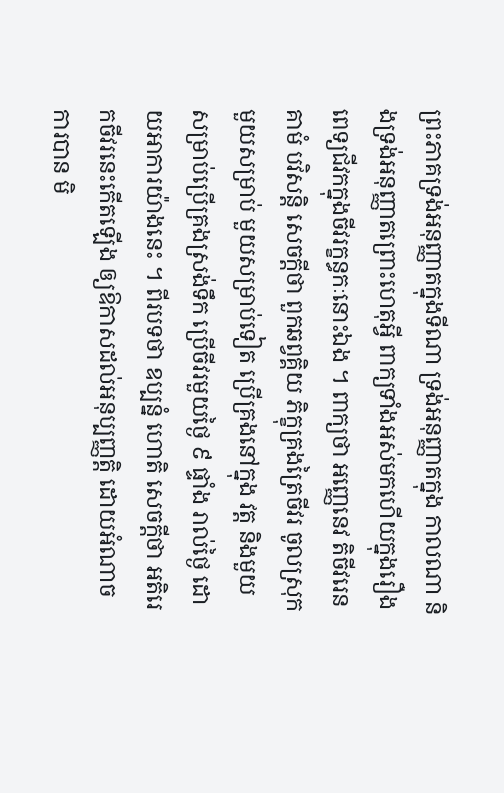ព្រះភាគទ្រង់អនុញ្ញាតក្នុងទីណា ទ្រង់អនុញ្ញាតក្នុង កាលណា និងទ្រង់អនុញ្ញាតព្រោះហេតុអ្វី ពាក្យទាំងអស់មកហើយក្នុងរឿង ពេទ្យជីវកក្នុងចីវរក្ខន្ធកៈនោះឯង ។ ពាក្យថា អញ្ញេនេវ តិចីវរេន គាមំ បវិសន្តិ សេចក្តីថា ពួកឆព្វគ្គិយ ភិក្ខុគ្រងត្រៃចីវរ ចូលស្រុកមួយសម្រាប់ មួយសម្រាប់ទៀត ប្រើគ្រងនៅក្នុង វត្ត និងមួយសម្រាប់ប្រើគ្រងស្រង់ទឹក ប្រើចីវរមួយថ្ងៃ ៩ ផ្ទាំង រាល់ថ្ងៃ ដោយអាការយ៉ាងនេះ ។ ពីរបទថា ឧប្បន្នំ ហោតិ សេចក្តីថា អតិរេកចីវរនេះកើតឡើង ឲ្យឱកាសដល់អនុប្បញ្ញត្តិ ដោយអំណាចការបាន មិ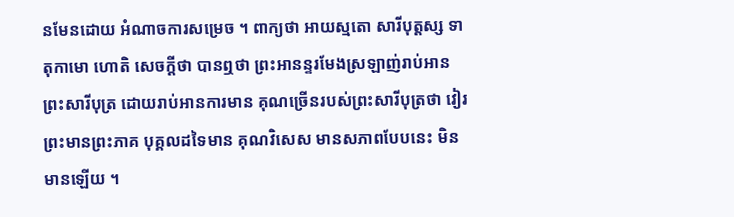នមែនដោយ អំណាចការសម្រេច ។ ពាក្យថា អាយស្មតោ សារីបុត្តស្ស ទាតុកាមោ ហោតិ សេចក្តីថា បានឮថា ព្រះអានន្ទរមែងស្រឡាញ់រាប់អានព្រះសារីបុត្រ ដោយរាប់អានការមាន គុណច្រើនរបស់ព្រះសារីបុត្រថា វៀរព្រះមានព្រះភាគ បុគ្គលដទៃមាន គុណវិសេស មានសភាពបែបនេះ មិនមានឡើយ ។